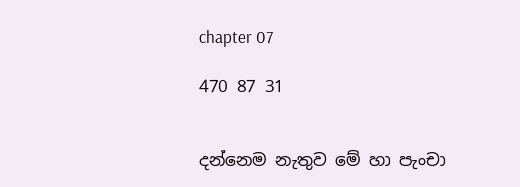chapter 07

470 87 31


දන්නෙම නැතුව මේ හා පැංචා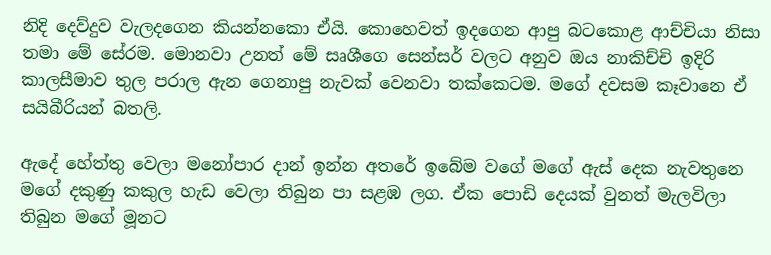නිදි දෙව්දුව වැලදගෙන කියන්නකො ඒයි. කොහෙවත් ඉදගෙන ආපු බටකොළ ආච්චියා නිසා තමා මේ සේරම. මොනවා උනත් මේ සෘශීගෙ සෙන්සර් වලට අනුව ඔය නාකිච්චි ඉදිරි කාලසීමාව තුල පරාල ඇන ගෙනාපු නැවක් වෙනවා තක්කෙටම. මගේ දවසම කෑවානෙ ඒ සයිබීරියන් බතලි.

ඇදේ හේත්තු වෙලා මනෝපාර දාන් ඉන්න අතරේ ඉබේම වගේ මගේ ඇස් දෙක නැවතුනෙ මගේ දකුණු කකුල හැඩ වෙලා තිබුන පා සළඹ ලග. ඒක පොඩි දෙයක් වුනත් මැලවිලා තිබුන මගේ මූනට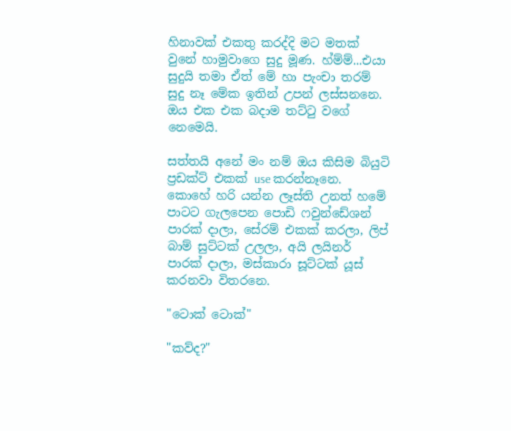හිනාවක් එකතු කරද්දි මට මතක් වුනේ හාමුවාගෙ සුදු මූණ. හ්ම්ම්...එයා සුදුයි තමා ඒත් මේ හා පැංචා තරම් සුදු නෑ මේක ඉතින් උපන් ලස්සනනෙ. ඔය එක එක බදාම තට්ටු වගේ නෙමෙයි.

සත්තයි අනේ මං නම් ඔය කිසිම බියුටි ප්‍රඩක්ට් එකක් use කරන්නෑනෙ. කොහේ හරි යන්න ලෑස්ති උනත් හමේ පාටට ගැලපෙන පොඩි ෆවුන්ඩේශන් පාරක් දාලා, සේරම් එකක් කරලා, ලිප් බාම් සුට්ටක් උලලා, අයි ලයිනර් පාරක් දාලා, මස්කාරා සූට්ටක් යූස් කරනවා විතරනෙ.

"ටොක් ටොක්"

"කව්ද?"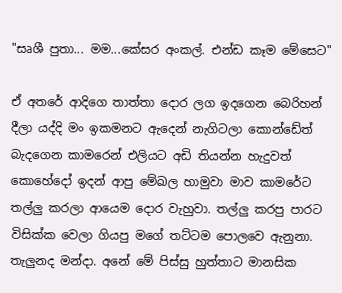"සෘශී පුතා... මම...කේසර අංකල්. එන්ඩ කෑම මේසෙට"

ඒ අතරේ ආදිගෙ තාත්තා දොර ලග ඉදගෙන බෙරිහන් දීලා යද්දි මං ඉකමනට ඇදෙන් නැගිටලා කොන්ඩේත් බැදගෙන කාමරෙන් එලියට අඩි තියන්න හැදුවත් කොහේදෝ ඉදන් ආපු මේඛල හාමුවා මාව කාමරේට තල්ලු කරලා ආයෙම දොර වැහුවා. තල්ලු කරපු පාරට විසික්ක වෙලා ගියපු මගේ තට්ටම පොලවෙ ඇනුනා. තැලුනද මන්දා. අනේ මේ පිස්සු හුත්තාට මානසික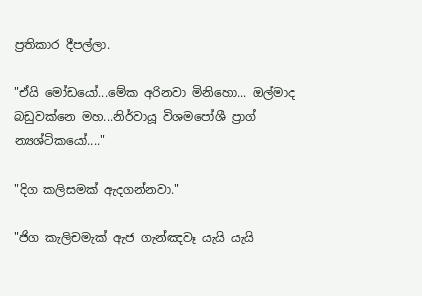ප්‍රතිකාර දීපල්ලා.

"ඒයි මෝඩයෝ...මේක අරිනවා මිනිහො... ඔල්මාද බඩුවක්නෙ මහ...නිර්වායූ විශමපෝශී ප්‍රාග් න්‍යශ්ටිකයෝ...."

"දිග කලිසමක් ඇදගන්නවා."

"ජිග කැලිචමැක් ඇජ ගැන්ඤවෑ යැයි යැයි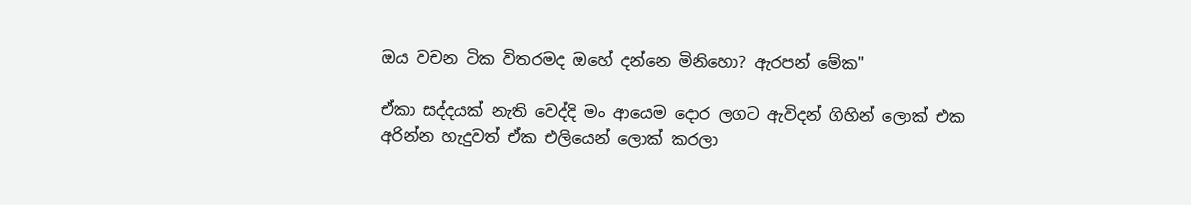ඔය වචන ටික විතරමද ඔහේ දන්නෙ මිනිහො? ඇරපන් මේක"

ඒකා සද්දයක් නැති වෙද්දි මං ආයෙම දොර ලගට ඇවිදන් ගිහින් ලොක් එක අරින්න හැදුවත් ඒක එලියෙන් ලොක් කරලා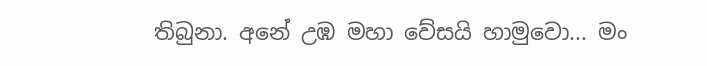තිබුනා. අනේ උඹ මහා වේසයි හාමුවො... මං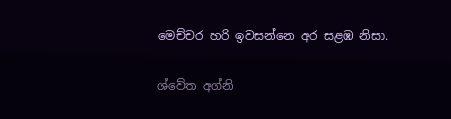මෙච්චර හරි ඉවසන්නෙ අර සළඹ නිසා.

ශ්වේත අග්නි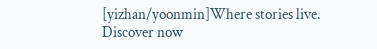[yizhan/yoonmin]Where stories live. Discover now